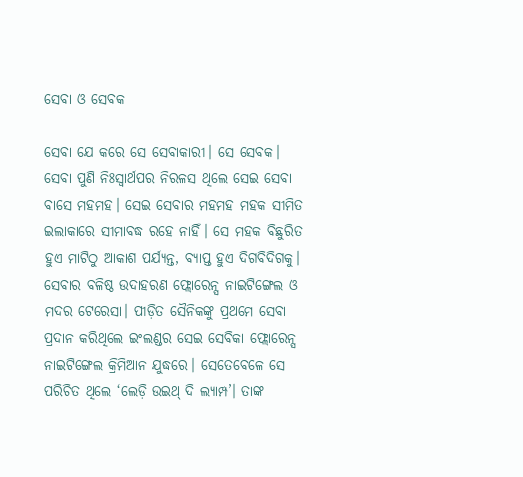ସେବା ଓ ସେବକ

ସେବା ଯେ କରେ ସେ ସେବାକାରୀ। ସେ ସେବକ। ସେବା ପୁଣି ନିଃସ୍ବାର୍ଥପର ନିରଳସ ଥିଲେ ସେଇ ସେବା ବାସେ ମହମହ। ସେଇ ସେବାର ମହମହ ମହକ ସୀମିତ ଇଲାକାରେ ସୀମାବଦ୍ଧ ରହେ ନାହିଁ। ସେ ମହକ ବିଛୁରିତ ହୁଏ ମାଟିଠୁ ଆକାଶ ପର୍ଯ୍ୟନ୍ତ, ବ୍ୟାପ୍ତ ହୁଏ ଦିଗବିଦିଗକୁ। ସେବାର ବଳିଷ୍ଠ ଉଦାହରଣ ଫ୍ଲୋରେନ୍ସ ନାଇଟିଙ୍ଗେଲ ଓ ମଦର ଟେରେସା। ପୀଡ଼ିତ ସୈନିକଙ୍କୁ ପ୍ରଥମେ ସେବା ପ୍ରଦାନ କରିଥିଲେ ଇଂଲଣ୍ଡର ସେଇ ସେବିକା ଫ୍ଲୋରେନ୍ସ ନାଇଟିଙ୍ଗେଲ କ୍ରିମିଆନ ଯୁଦ୍ଧରେ। ସେତେବେଳେ ସେ ପରିଚିତ ଥିଲେ ‘ଲେଡ଼ି ଉଇଥ୍‌ ଦି ଲ୍ୟାମ୍ପ’। ତାଙ୍କ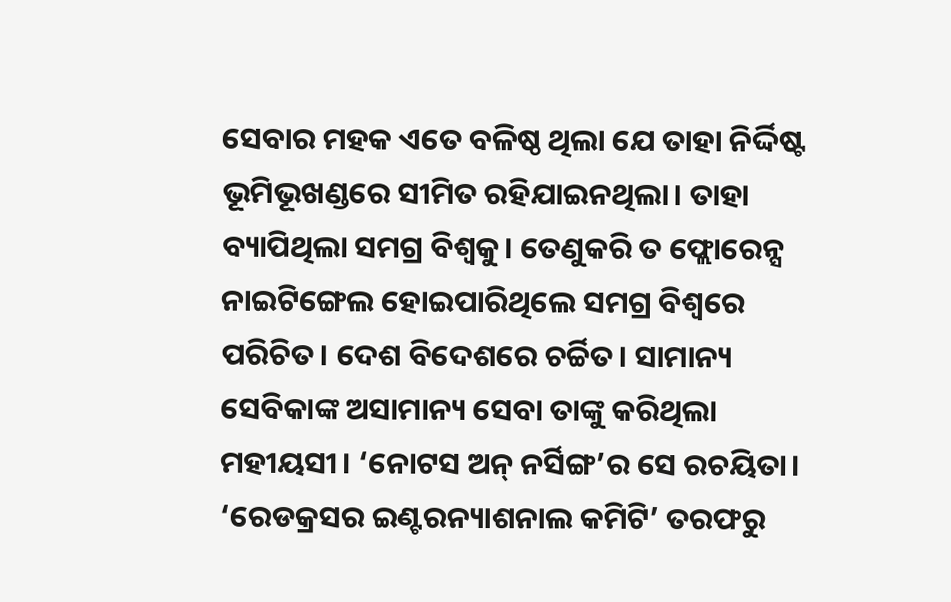ସେବାର ମହକ ଏତେ ବଳିଷ୍ଠ ଥିଲା ଯେ ତାହା ନିର୍ଦ୍ଦିଷ୍ଟ ଭୂମିଭୂଖଣ୍ଡରେ ସୀମିତ ରହିଯାଇନଥିଲା। ତାହା ବ୍ୟାପିଥିଲା ସମଗ୍ର ବିଶ୍ୱକୁ। ତେଣୁକରି ତ ଫ୍ଲୋରେନ୍ସ ନାଇଟିଙ୍ଗେଲ ହୋଇପାରିଥିଲେ ସମଗ୍ର ବିଶ୍ୱରେ ପରିଚିତ। ଦେଶ ବିଦେଶରେ ଚର୍ଚ୍ଚିତ। ସାମାନ୍ୟ ସେବିକାଙ୍କ ଅସାମାନ୍ୟ ସେବା ତାଙ୍କୁ କରିଥିଲା ମହୀୟସୀ। ‘ନୋଟସ ଅନ୍‌ ନର୍ସିଙ୍ଗ’ର ସେ ରଚୟିତା। ‘ରେଡକ୍ରସର ଇଣ୍ଟରନ୍ୟାଶନାଲ କମିଟି’ ତରଫରୁ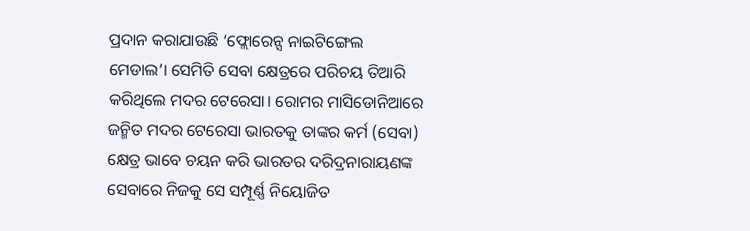ପ୍ରଦାନ କରାଯାଉଛି ‘ଫ୍ଲୋରେନ୍ସ ନାଇଟିଙ୍ଗେଲ ମେଡାଲ’। ସେମିତି ସେବା କ୍ଷେତ୍ରରେ ପରିଚୟ ତିଆରି କରିଥିଲେ ମଦର ଟେରେସା। ରୋମର ମାସିଡୋନିଆରେ ଜନ୍ମିତ ମଦର ଟେରେସା ଭାରତକୁ ତାଙ୍କର କର୍ମ (ସେବା) କ୍ଷେତ୍ର ଭାବେ ଚୟନ କରି ଭାରତର ଦରିଦ୍ରନାରାୟଣଙ୍କ ସେବାରେ ନିଜକୁ ସେ ସମ୍ପୂର୍ଣ୍ଣ ନିୟୋଜିତ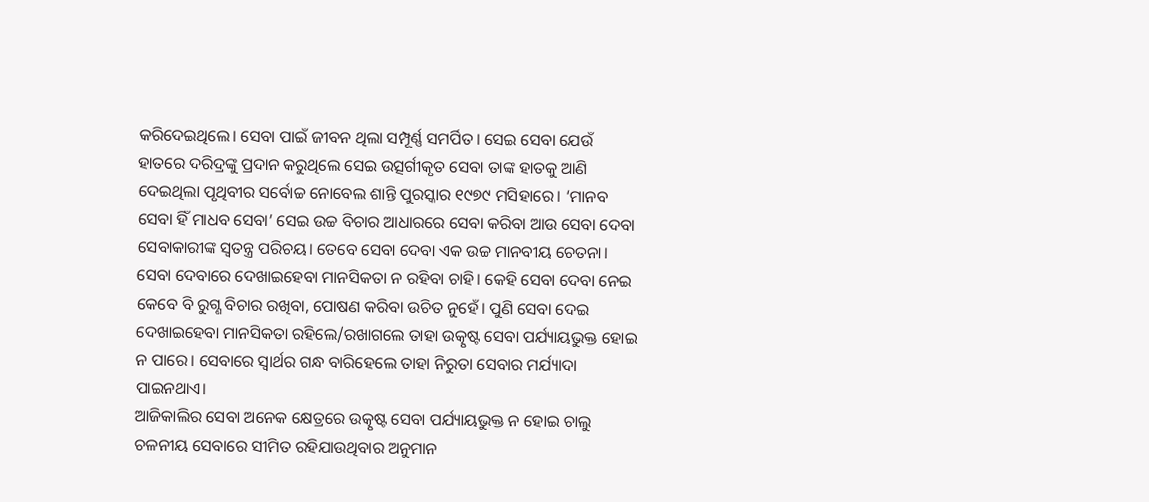କରିଦେଇଥିଲେ। ସେବା ପାଇଁ ଜୀବନ ଥିଲା ସମ୍ପୂର୍ଣ୍ଣ ସମର୍ପିତ। ସେଇ ସେବା ଯେଉଁ ହାତରେ ଦରିଦ୍ରଙ୍କୁ ପ୍ରଦାନ କରୁଥିଲେ ସେଇ ଉତ୍ସର୍ଗୀକୃତ ସେବା ତାଙ୍କ ହାତକୁ ଆଣି ଦେଇଥିଲା ପୃଥିବୀର ସର୍ବୋଚ୍ଚ ନୋବେଲ ଶାନ୍ତି ପୁରସ୍କାର ୧୯୭୯ ମସିହାରେ। ‘ମାନବ ସେବା ହିଁ ମାଧବ ସେବା’ ସେଇ ଉଚ୍ଚ ବିଚାର ଆଧାରରେ ସେବା କରିବା ଆଉ ସେବା ଦେବା ସେବାକାରୀଙ୍କ ସ୍ବତନ୍ତ୍ର ପରିଚୟ। ତେବେ ସେବା ଦେବା ଏକ ଉଚ୍ଚ ମାନବୀୟ ଚେତନା। ସେବା ଦେବାରେ ଦେଖାଇହେବା ମାନସିକତା ନ ରହିବା ଚାହି। କେହି ସେବା ଦେବା ନେଇ କେବେ ବି ରୁଗ୍ଣ ବିଚାର ରଖିବା, ପୋଷଣ କରିବା ଉଚିତ ନୁହେଁ। ପୁଣି ସେବା ଦେଇ ଦେଖାଇହେବା ମାନସିକତା ରହିଲେ/ରଖାଗଲେ ତାହା ଉତ୍କୃଷ୍ଟ ସେବା ପର୍ଯ୍ୟାୟଭୁକ୍ତ ହୋଇ ନ ପାରେ। ସେବାରେ ସ୍ବାର୍ଥର ଗନ୍ଧ ବାରିହେଲେ ତାହା ନିରୁତା ସେବାର ମର୍ଯ୍ୟାଦା ପାଇନଥାଏ।
ଆଜିକାଲିର ସେବା ଅନେକ କ୍ଷେତ୍ରରେ ଉତ୍କୃଷ୍ଟ ସେବା ପର୍ଯ୍ୟାୟଭୁକ୍ତ ନ ହୋଇ ଚାଲୁ ଚଳନୀୟ ସେବାରେ ସୀମିତ ରହିଯାଉଥିବାର ଅନୁମାନ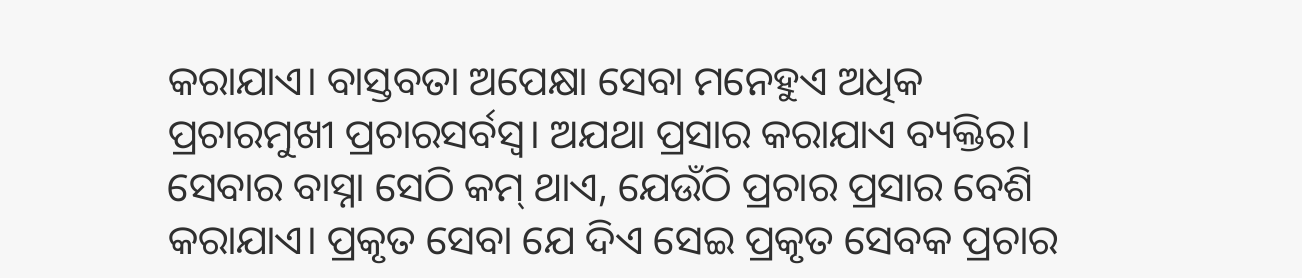କରାଯାଏ। ବାସ୍ତବତା ଅପେକ୍ଷା ସେବା ମନେହୁଏ ଅଧିକ ପ୍ରଚାରମୁଖୀ ପ୍ରଚାରସର୍ବସ୍ବ। ଅଯଥା ପ୍ରସାର କରାଯାଏ ବ୍ୟକ୍ତିର। ସେବାର ବାସ୍ନା ସେଠି କମ୍‌ ଥାଏ, ଯେଉଁଠି ପ୍ରଚାର ପ୍ରସାର ବେଶି କରାଯାଏ। ପ୍ରକୃତ ସେବା ଯେ ଦିଏ ସେଇ ପ୍ରକୃତ ସେବକ ପ୍ରଚାର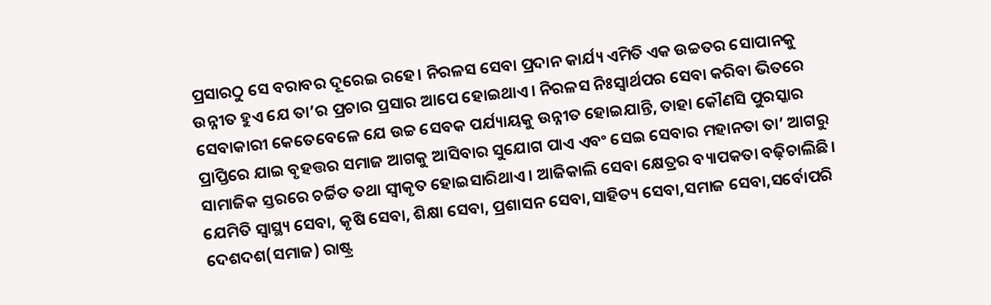ପ୍ରସାରଠୁ ସେ ବରାବର ଦୂରେଇ ରହେ। ନିରଳସ ସେବା ପ୍ରଦାନ କାର୍ଯ୍ୟ ଏମିତି ଏକ ଉଚ୍ଚତର ସୋପାନକୁ ଉନ୍ନୀତ ହୁଏ ଯେ ତା’ର ପ୍ରଚାର ପ୍ରସାର ଆପେ ହୋଇଥାଏ। ନିରଳସ ନିଃସ୍ବାର୍ଥପର ସେବା କରିବା ଭିତରେ ସେବାକାରୀ କେତେବେଳେ ଯେ ଉଚ୍ଚ ସେବକ ପର୍ଯ୍ୟାୟକୁ ଉନ୍ନୀତ ହୋଇଯାନ୍ତି, ତାହା କୌଣସି ପୁରସ୍କାର ପ୍ରାପ୍ତିରେ ଯାଇ ବୃହତ୍ତର ସମାଜ ଆଗକୁ ଆସିବାର ସୁଯୋଗ ପାଏ ଏବଂ ସେଇ ସେବାର ମହାନତା ତା’ ଆଗରୁ ସାମାଜିକ ସ୍ତରରେ ଚର୍ଚ୍ଚିତ ତଥା ସ୍ବୀକୃତ ହୋଇସାରିଥାଏ। ଆଜିକାଲି ସେବା କ୍ଷେତ୍ରର ବ୍ୟାପକତା ବଢ଼ିଚାଲିଛି। ଯେମିତି ସ୍ବାସ୍ଥ୍ୟ ସେବା, କୃଷି ସେବା, ଶିକ୍ଷା ସେବା, ପ୍ରଶାସନ ସେବା,ସାହିତ୍ୟ ସେବା,ସମାଜ ସେବା,ସର୍ବୋପରି ଦେଶଦଶ(ସମାଜ) ରାଷ୍ଟ୍ର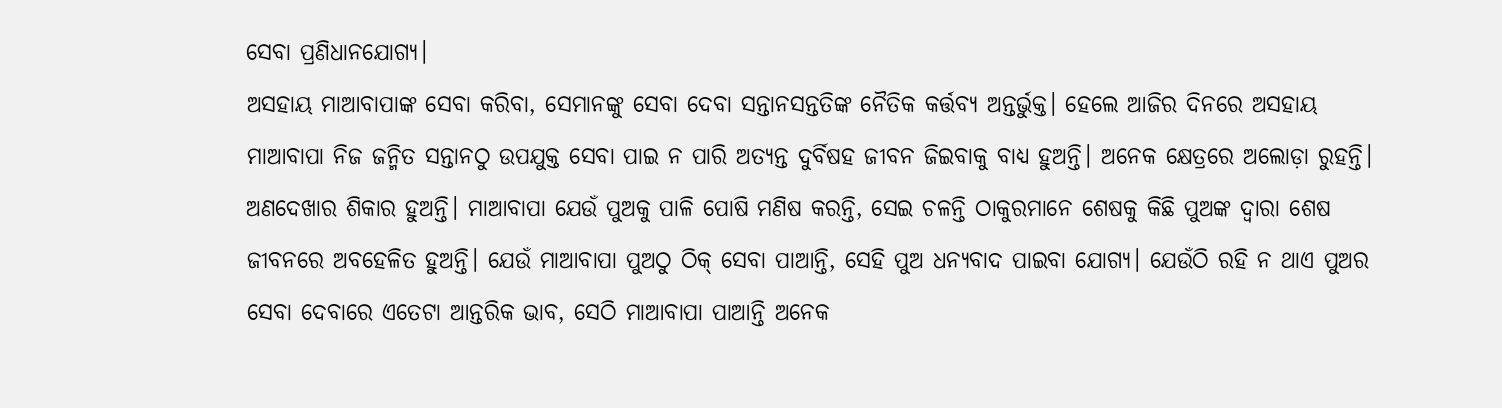ସେବା ପ୍ରଣିଧାନଯୋଗ୍ୟ।
ଅସହାୟ ମାଆବାପାଙ୍କ ସେବା କରିବା, ସେମାନଙ୍କୁ ସେବା ଦେବା ସନ୍ତାନସନ୍ତତିଙ୍କ ନୈତିକ କର୍ତ୍ତବ୍ୟ ଅନ୍ତର୍ଭୁକ୍ତ। ହେଲେ ଆଜିର ଦିନରେ ଅସହାୟ ମାଆବାପା ନିଜ ଜନ୍ମିତ ସନ୍ତାନଠୁ ଉପଯୁକ୍ତ ସେବା ପାଇ ନ ପାରି ଅତ୍ୟନ୍ତ ଦୁର୍ବିଷହ ଜୀବନ ଜିଇବାକୁ ବାଧ୍ୟ ହୁଅନ୍ତି। ଅନେକ କ୍ଷେତ୍ରରେ ଅଲୋଡ଼ା ରୁହନ୍ତି। ଅଣଦେଖାର ଶିକାର ହୁଅନ୍ତି। ମାଆବାପା ଯେଉଁ ପୁଅକୁ ପାଳି ପୋଷି ମଣିଷ କରନ୍ତି, ସେଇ ଚଳନ୍ତି ଠାକୁରମାନେ ଶେଷକୁ କିଛି ପୁଅଙ୍କ ଦ୍ୱାରା ଶେଷ ଜୀବନରେ ଅବହେଳିତ ହୁଅନ୍ତି। ଯେଉଁ ମାଆବାପା ପୁଅଠୁ ଠିକ୍‌ ସେବା ପାଆନ୍ତି, ସେହି ପୁଅ ଧନ୍ୟବାଦ ପାଇବା ଯୋଗ୍ୟ। ଯେଉଁଠି ରହି ନ ଥାଏ ପୁଅର ସେବା ଦେବାରେ ଏତେଟା ଆନ୍ତରିକ ଭାବ, ସେଠି ମାଆବାପା ପାଆନ୍ତି ଅନେକ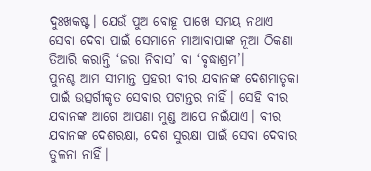ଦୁଃଖକଷ୍ଟ। ଯେଉଁ ପୁଅ ବୋହୂ ପାଖେ ସମୟ ନଥାଏ ସେବା ଦେବା ପାଇଁ ସେମାନେ ମାଆବାପାଙ୍କ ନୂଆ ଠିକଣା ତିଆରି କରାନ୍ତି ‘ଜରା ନିବାସ’ ବା ‘ବୃଦ୍ଧାଶ୍ରମ’।
ପୁନଶ୍ଚ ଆମ ସୀମାନ୍ତ ପ୍ରହରୀ ବୀର ଯବାନଙ୍କ ଦେଶମାତୃକା ପାଇଁ ଉତ୍ସର୍ଗୀକୃତ ସେବାର ପଟାନ୍ତର ନାହିଁ। ସେହି ବୀର ଯବାନଙ୍କ ଆଗେ ଆପଣା ମୁଣ୍ଡ ଆପେ ନଇଁଯାଏ। ବୀର ଯବାନଙ୍କ ଦେଶରକ୍ଷା, ଦେଶ ସୁରକ୍ଷା ପାଇଁ ସେବା ଦେବାର ତୁଳନା ନାହିଁ।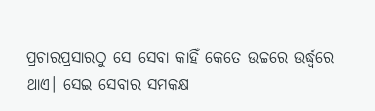ପ୍ରଚାରପ୍ରସାରଠୁ ସେ ସେବା କାହିଁ କେତେ ଉଚ୍ଚରେ ଉର୍ଦ୍ଧ୍ୱରେ ଥାଏ। ସେଇ ସେବାର ସମକକ୍ଷ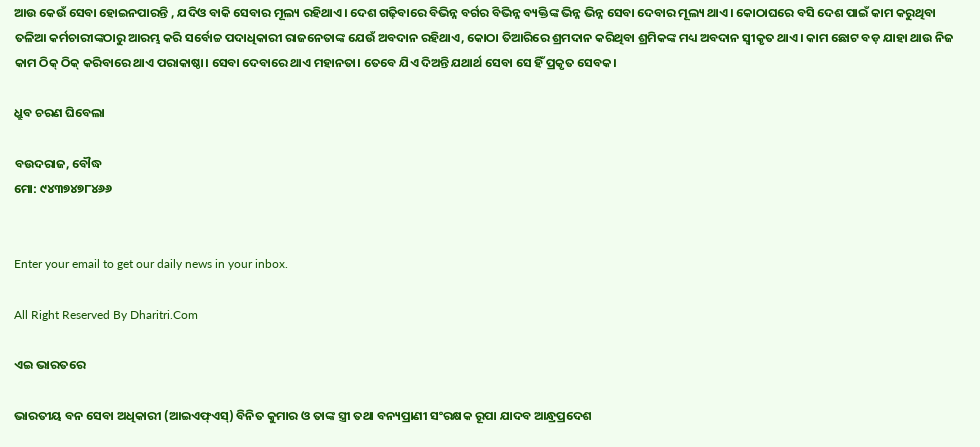ଆଉ କେଉଁ ସେବା ହୋଇନପାରନ୍ତି , ଯଦିଓ ବାକି ସେବାର ମୂଲ୍ୟ ରହିଥାଏ। ଦେଶ ଗଢ଼ିବାରେ ବିଭିନ୍ନ ବର୍ଗର ବିଭିନ୍ନ ବ୍ୟକ୍ତିଙ୍କ ଭିନ୍ନ ଭିନ୍ନ ସେବା ଦେବାର ମୂଲ୍ୟ ଥାଏ। କୋଠାଘରେ ବସି ଦେଶ ପାଇଁ କାମ କରୁଥିବା ତଳିଆ କର୍ମଚାରୀଙ୍କଠାରୁ ଆରମ୍ଭ କରି ସର୍ବୋଚ୍ଚ ପଦାଧିକାରୀ ରାଜନେତାଙ୍କ ଯେଉଁ ଅବଦାନ ରହିଥାଏ, କୋଠା ତିଆରିରେ ଶ୍ରମଦାନ କରିଥିବା ଶ୍ରମିକଙ୍କ ମଧ୍ୟ ଅବଦାନ ସ୍ବୀକୃତ ଥାଏ। କାମ ଛୋଟ ବଡ଼ ଯାହା ଥାଉ ନିଜ କାମ ଠିକ୍‌ ଠିକ୍‌ କରିବାରେ ଥାଏ ପରାକାଷ୍ଠା। ସେବା ଦେବାରେ ଥାଏ ମହାନତା। ତେବେ ଯିଏ ଦିଅନ୍ତି ଯଥାର୍ଥ ସେବା ସେ ହିଁ ପ୍ରକୃତ ସେବକ।

ଧ୍ରୁବ ଚରଣ ଘିବେଲା

ବଉଦରାଜ, ବୌଦ୍ଧ
ମୋ: ୯୪୩୭୪୭୮୪୬୬


Enter your email to get our daily news in your inbox.

All Right Reserved By Dharitri.Com

ଏଇ ଭାରତରେ

ଭାରତୀୟ ବନ ସେବା ଅଧିକାରୀ (ଆଇଏଫ୍‌ଏସ୍‌) ବିନିତ କୁମାର ଓ ତାଙ୍କ ସ୍ତ୍ରୀ ତଥା ବନ୍ୟପ୍ରାଣୀ ସଂରକ୍ଷକ ରୂପା ଯାଦବ ଆନ୍ଧ୍ରପ୍ରଦେଶ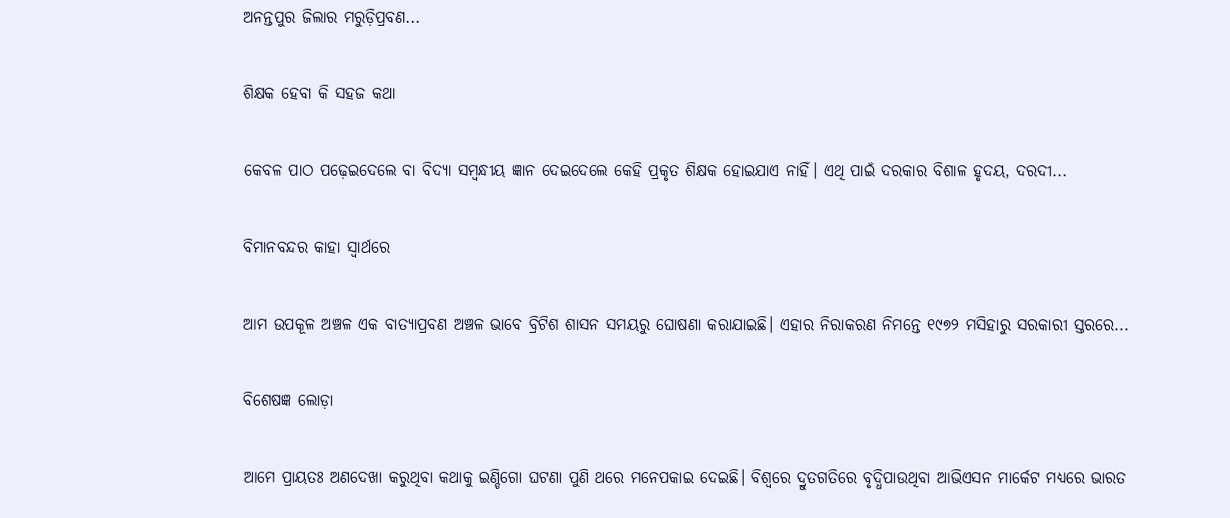ଅନନ୍ତପୁର ଜିଲାର ମରୁଡ଼ିପ୍ରବଣ...

ଶିକ୍ଷକ ହେବା କି ସହଜ କଥା

କେବଳ ପାଠ ପଢ଼େଇଦେଲେ ବା ବିଦ୍ୟା ସମ୍ବନ୍ଧୀୟ ଜ୍ଞାନ ଦେଇଦେଲେ କେହି ପ୍ରକୃତ ଶିକ୍ଷକ ହୋଇଯାଏ ନାହିଁ। ଏଥି ପାଇଁ ଦରକାର ବିଶାଳ ହୃଦୟ, ଦରଦୀ...

ବିମାନବନ୍ଦର କାହା ସ୍ବାର୍ଥରେ

ଆମ ଉପକୂଳ ଅଞ୍ଚଳ ଏକ ବାତ୍ୟାପ୍ରବଣ ଅଞ୍ଚଳ ଭାବେ ବ୍ରିଟିଶ ଶାସନ ସମୟରୁ ଘୋଷଣା କରାଯାଇଛି। ଏହାର ନିରାକରଣ ନିମନ୍ତେ ୧୯୭୨ ମସିହାରୁ ସରକାରୀ ସ୍ତରରେ...

ବିଶେଷଜ୍ଞ ଲୋଡ଼ା

ଆମେ ପ୍ରାୟତଃ ଅଣଦେଖା କରୁଥିବା କଥାକୁ ଇଣ୍ଡିଗୋ ଘଟଣା ପୁଣି ଥରେ ମନେପକାଇ ଦେଇଛି। ବିଶ୍ୱରେ ଦ୍ରୁତଗତିରେ ବୃଦ୍ଧିପାଉଥିବା ଆଭିଏସନ ମାର୍କେଟ ମଧ୍ୟରେ ଭାରତ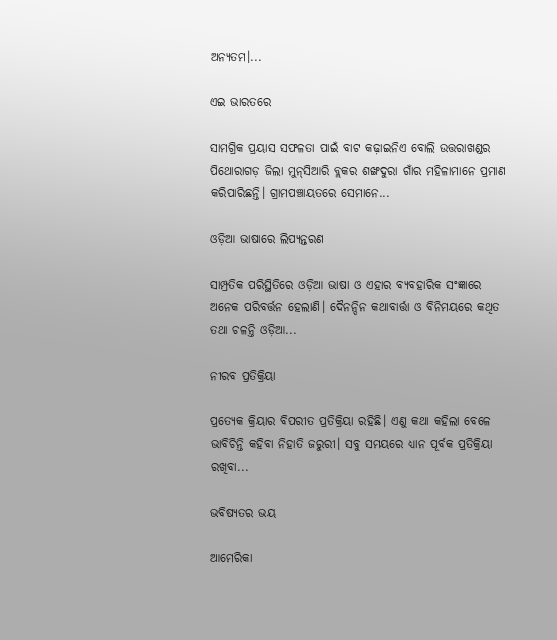ଅନ୍ୟତମ।...

ଏଇ ଭାରତରେ

ସାମଗ୍ରିକ ପ୍ରୟାସ ସଫଳତା ପାଇଁ ବାଟ କଢ଼ାଇନିଏ ବୋଲି ଉତ୍ତରାଖଣ୍ଡର ପିଥୋରାଗଡ଼ ଜିଲା ମୁନ୍‌ସିଆରି ବ୍ଲକର ଶଙ୍ଖଦୁରା ଗାଁର ମହିଳାମାନେ ପ୍ରମାଣ କରିପାରିଛନ୍ତି। ଗ୍ରାମପଞ୍ଚାୟତରେ ସେମାନେ...

ଓଡ଼ିଆ ଭାଷାରେ ଲିପ୍ୟନ୍ତରଣ

ସାମ୍ପ୍ରତିକ ପରିସ୍ଥିତିରେ ଓଡ଼ିଆ ଭାଷା ଓ ଏହାର ବ୍ୟବହାରିକ ସଂଜ୍ଞାରେ ଅନେକ ପରିବର୍ତ୍ତନ ହେଲାଣି। ଦୈନନ୍ଦିନ କଥାବାର୍ତ୍ତା ଓ ବିନିମୟରେ କଥିତ ତଥା ଚଳନ୍ତି ଓଡ଼ିଆ...

ନୀରବ ପ୍ରତିକ୍ରିୟା

ପ୍ରତ୍ୟେକ କ୍ରିୟାର ବିପରୀତ ପ୍ରତିକ୍ରିୟା ରହିଛି। ଏଣୁ କଥା କହିଲା ବେଳେ ଭାବିଚିନ୍ତି କହିବା ନିହାତି ଜରୁରୀ। ସବୁ ସମୟରେ ଧ୍ୟାନ ପୂର୍ବକ ପ୍ରତିକ୍ରିୟା ରଖିବା...

ଭବିଷ୍ୟତର ଭୟ

ଆମେରିକା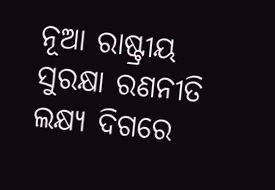ନୂଆ ରାଷ୍ଟ୍ରୀୟ ସୁରକ୍ଷା ରଣନୀତି ଲକ୍ଷ୍ୟ ଦିଗରେ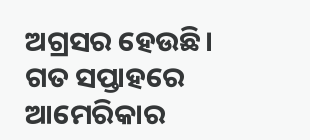ଅଗ୍ରସର ହେଉଛି। ଗତ ସପ୍ତାହରେ ଆମେରିକାର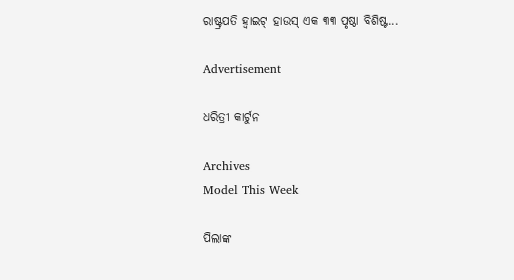ରାଷ୍ଟ୍ରପତି ହ୍ବାଇଟ୍‌ ହାଉସ୍‌ ଏକ ୩୩ ପୃଷ୍ଠା ବିଶିଷ୍ଟ...

Advertisement

ଧରିତ୍ରୀ କାର୍ଟୁନ

Archives
Model This Week

ପିଲାଙ୍କ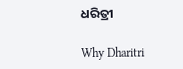ଧରିତ୍ରୀ

Why Dharitri